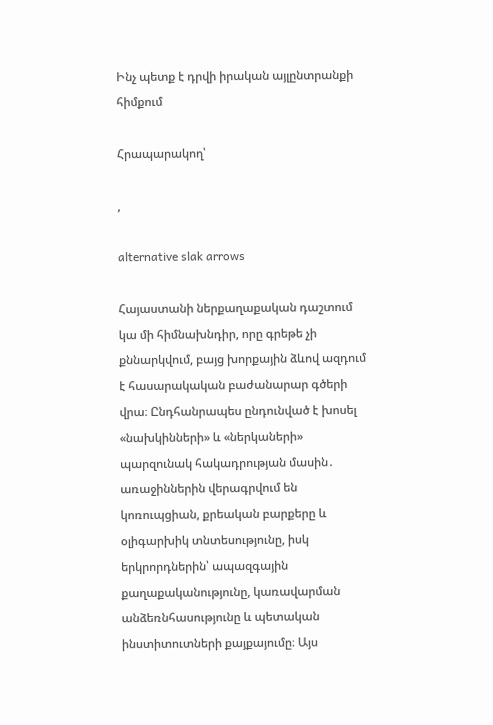Ինչ պետք է դրվի իրական այլընտրանքի հիմքում

Հրապարակող՝

,

alternative slak arrows

Հայաստանի ներքաղաքական դաշտում կա մի հիմնախնդիր, որը գրեթե չի քննարկվում, բայց խորքային ձևով ազդում է հասարակական բաժանարար գծերի վրա։ Ընդհանրապես ընդունված է խոսել «նախկինների» և «ներկաների» պարզունակ հակադրության մասին․ առաջիններին վերագրվում են կոռուպցիան, քրեական բարքերը և օլիգարխիկ տնտեսությունը, իսկ երկրորդներին՝ ապազգային քաղաքականությունը, կառավարման անձեռնհասությունը և պետական ինստիտուտների քայքայումը։ Այս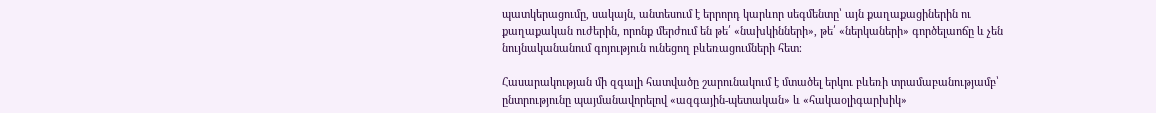պատկերացումը, սակայն, անտեսում է երրորդ կարևոր սեգմենտը՝ այն քաղաքացիներին ու քաղաքական ուժերին, որոնք մերժում են թե՛ «նախկինների», թե՛ «ներկաների» գործելաոճը և չեն նույնականանում գոյություն ունեցող բևեռացումների հետ։

Հասարակության մի զգալի հատվածը շարունակում է մտածել երկու բևեռի տրամաբանությամբ՝ ընտրությունը պայմանավորելով «ազգային-պետական» և «հակաօլիգարխիկ»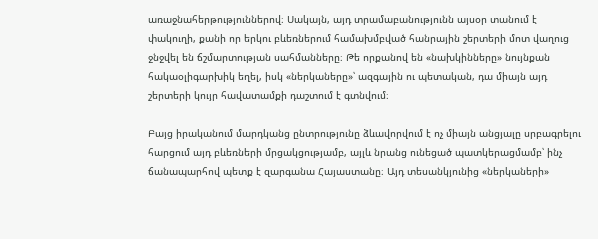առաջնահերթություններով։ Սակայն, այդ տրամաբանությունն այսօր տանում է փակուղի, քանի որ երկու բևեռներում համախմբված հանրային շերտերի մոտ վաղուց ջնջվել են ճշմարտության սահմանները։ Թե որքանով են «նախկինները» նույնքան հակաօլիգարխիկ եղել, իսկ «ներկաները»՝ ազգային ու պետական, դա միայն այդ շերտերի կույր հավատամքի դաշտում է գտնվում։

Բայց իրականում մարդկանց ընտրությունը ձևավորվում է ոչ միայն անցյալը սրբագրելու հարցում այդ բևեռների մրցակցությամբ, այլև նրանց ունեցած պատկերացմամբ՝ ինչ ճանապարհով պետք է զարգանա Հայաստանը։ Այդ տեսանկյունից «ներկաների»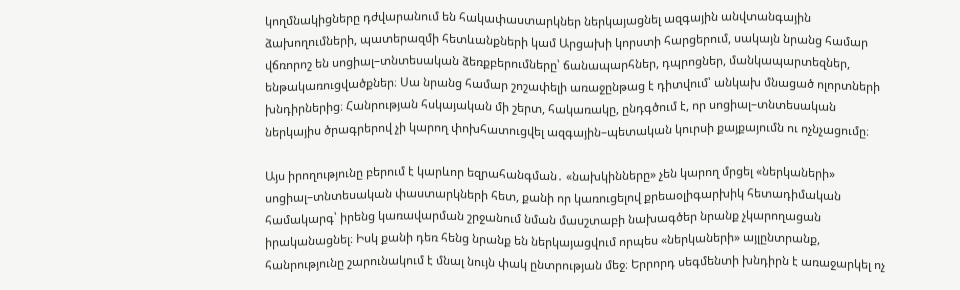կողմնակիցները դժվարանում են հակափաստարկներ ներկայացնել ազգային անվտանգային ձախողումների, պատերազմի հետևանքների կամ Արցախի կորստի հարցերում, սակայն նրանց համար վճռորոշ են սոցիալ–տնտեսական ձեռքբերումները՝ ճանապարհներ, դպրոցներ, մանկապարտեզներ, ենթակառուցվածքներ։ Սա նրանց համար շոշափելի առաջընթաց է դիտվում՝ անկախ մնացած ոլորտների խնդիրներից։ Հանրության հսկայական մի շերտ, հակառակը, ընդգծում է, որ սոցիալ–տնտեսական ներկայիս ծրագրերով չի կարող փոխհատուցվել ազգային–պետական կուրսի քայքայումն ու ոչնչացումը։

Այս իրողությունը բերում է կարևոր եզրահանգման․ «նախկինները» չեն կարող մրցել «ներկաների» սոցիալ–տնտեսական փաստարկների հետ, քանի որ կառուցելով քրեաօլիգարխիկ հետադիմական համակարգ՝ իրենց կառավարման շրջանում նման մասշտաբի նախագծեր նրանք չկարողացան իրականացնել։ Իսկ քանի դեռ հենց նրանք են ներկայացվում որպես «ներկաների» այլընտրանք, հանրությունը շարունակում է մնալ նույն փակ ընտրության մեջ։ Երրորդ սեգմենտի խնդիրն է առաջարկել ոչ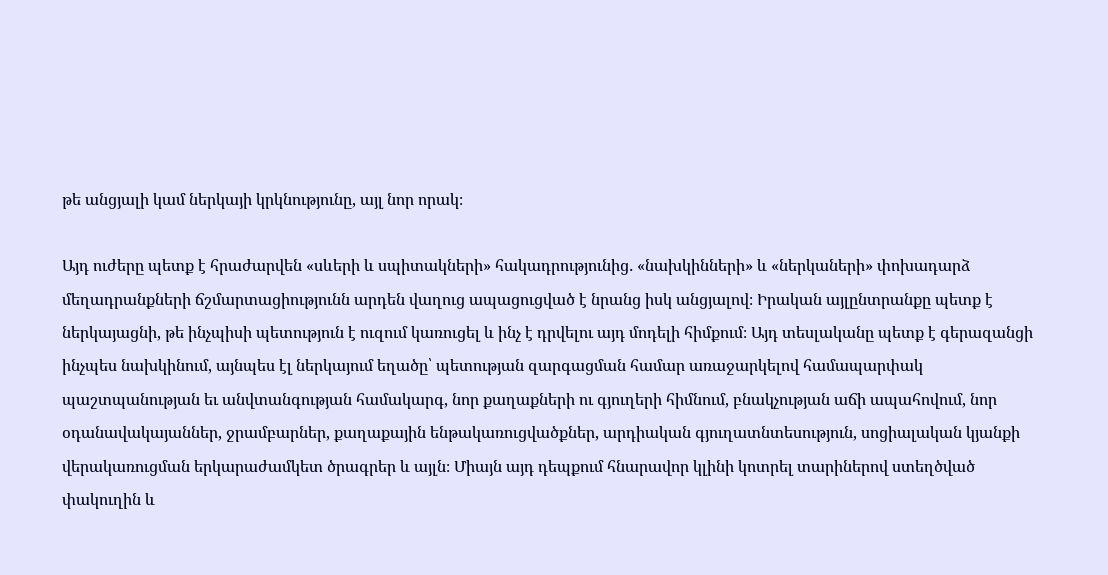թե անցյալի կամ ներկայի կրկնությունը, այլ նոր որակ։

Այդ ուժերը պետք է հրաժարվեն «սևերի և սպիտակների» հակադրությունից․ «նախկինների» և «ներկաների» փոխադարձ մեղադրանքների ճշմարտացիությունն արդեն վաղուց ապացուցված է նրանց իսկ անցյալով։ Իրական այլընտրանքը պետք է ներկայացնի, թե ինչպիսի պետություն է ուզում կառուցել և ինչ է դրվելու այդ մոդելի հիմքում։ Այդ տեսլականը պետք է գերազանցի ինչպես նախկինում, այնպես էլ ներկայում եղածը՝ պետության զարգացման համար առաջարկելով համապարփակ պաշտպանության եւ անվտանգության համակարգ, նոր քաղաքների ու գյուղերի հիմնում, բնակչության աճի ապահովում, նոր օդանավակայաններ, ջրամբարներ, քաղաքային ենթակառուցվածքներ, արդիական գյուղատնտեսություն, սոցիալական կյանքի վերակառուցման երկարաժամկետ ծրագրեր և այլն։ Միայն այդ դեպքում հնարավոր կլինի կոտրել տարիներով ստեղծված փակուղին և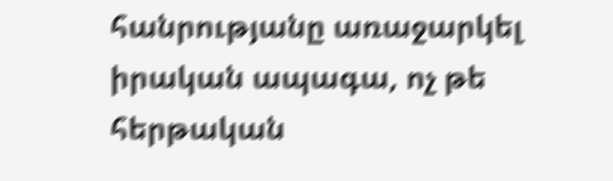հանրությանը առաջարկել իրական ապագա, ոչ թե հերթական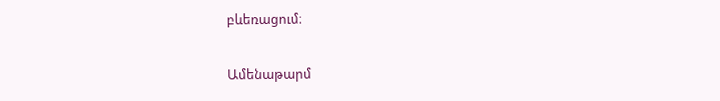բևեռացում։

Ամենաթարմ